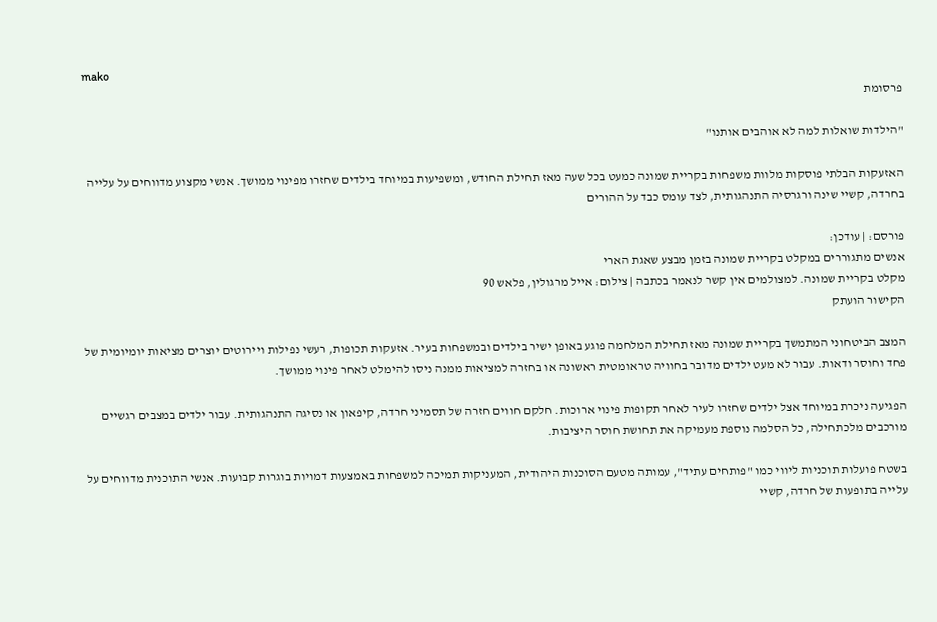mako
פרסומת

"הילדות שואלות למה לא אוהבים אותנו"

האזעקות הבלתי פוסקות מלוות משפחות בקריית שמונה כמעט בכל שעה מאז תחילת החודש, ומשפיעות במיוחד בילדים שחזרו מפינוי ממושך. אנשי מקצוע מדווחים על עלייה בחרדה, קשיי שינה ורגרסיה התנהגותית, לצד עומס כבד על ההורים

פורסם: | עודכן:
אנשים מתגוררים במקלט בקריית שמונה בזמן מבצע שאגת הארי
מקלט בקריית שמונה. למצולמים אין קשר לנאמר בכתבה | צילום: אייל מרגולין, פלאש 90
הקישור הועתק

המצב הביטחוני המתמשך בקריית שמונה מאז תחילת המלחמה פוגע באופן ישיר בילדים ובמשפחות בעיר. אזעקות תכופות, רעשי נפילות ויירוטים יוצרים מציאות יומיומית של פחד וחוסר ודאות. עבור לא מעט ילדים מדובר בחוויה טראומטית ראשונה או בחזרה למציאות ממנה ניסו להימלט לאחר פינוי ממושך.

הפגיעה ניכרת במיוחד אצל ילדים שחזרו לעיר לאחר תקופות פינוי ארוכות. חלקם חווים חזרה של תסמיני חרדה, קיפאון או נסיגה התנהגותית. עבור ילדים במצבים רגשיים מורכבים מלכתחילה, כל הסלמה נוספת מעמיקה את תחושת חוסר היציבות.

בשטח פועלות תוכניות ליווי כמו "פותחים עתיד", עמותה מטעם הסוכנות היהודית, המעניקות תמיכה למשפחות באמצעות דמויות בוגרות קבועות. אנשי התוכנית מדווחים על עלייה בתופעות של חרדה, קשיי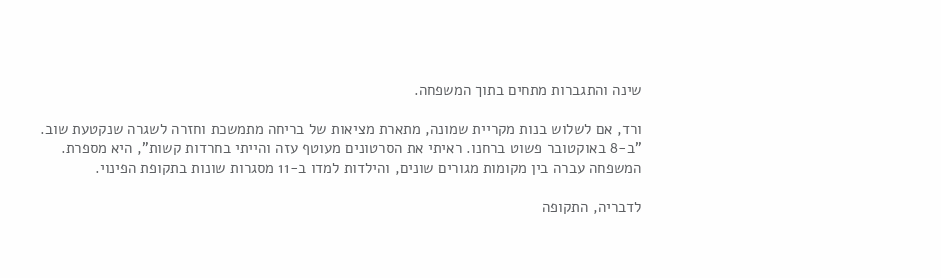שינה והתגברות מתחים בתוך המשפחה.

ורד, אם לשלוש בנות מקריית שמונה, מתארת מציאות של בריחה מתמשכת וחזרה לשגרה שנקטעת שוב. "ב-8 באוקטובר פשוט ברחנו. ראיתי את הסרטונים מעוטף עזה והייתי בחרדות קשות", היא מספרת. המשפחה עברה בין מקומות מגורים שונים, והילדות למדו ב-11 מסגרות שונות בתקופת הפינוי.

לדבריה, התקופה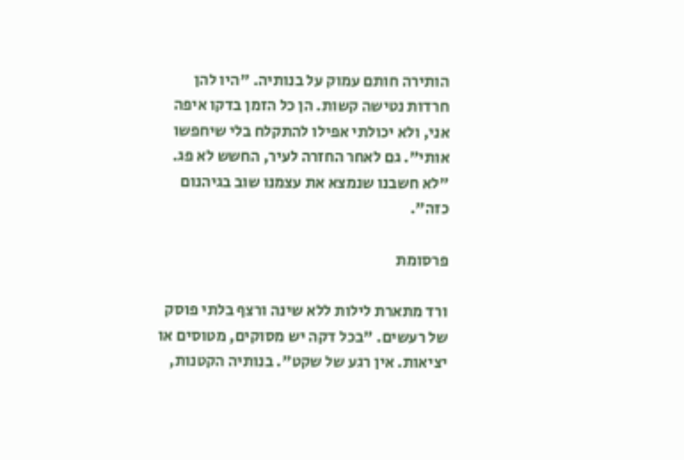הותירה חותם עמוק על בנותיה. "היו להן חרדות נטישה קשות. הן כל הזמן בדקו איפה אני, ולא יכולתי אפילו להתקלח בלי שיחפשו אותי". גם לאחר החזרה לעיר, החשש לא פג. "לא חשבנו שנמצא את עצמנו שוב בגיהנום כזה".

פרסומת

ורד מתארת לילות ללא שינה ורצף בלתי פוסק של רעשים. "בכל דקה יש מסוקים, מטוסים או יציאות. אין רגע של שקט". בנותיה הקטנות,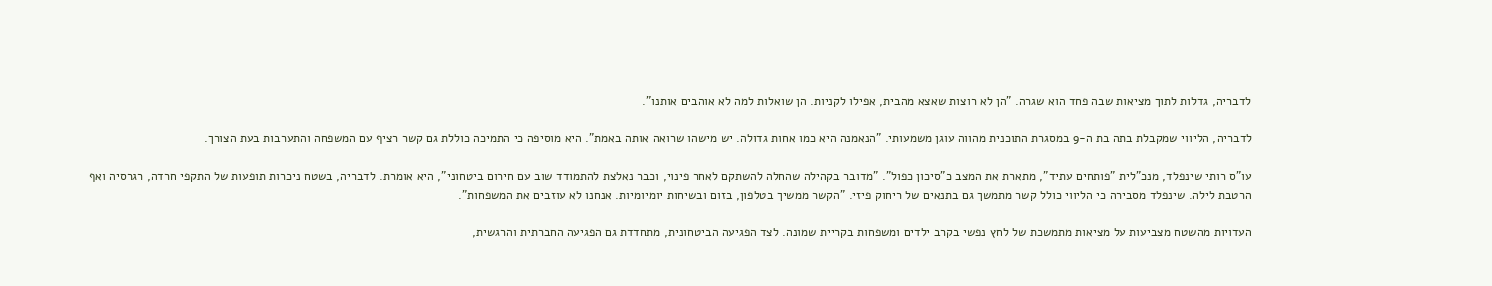לדבריה, גדלות לתוך מציאות שבה פחד הוא שגרה. "הן לא רוצות שאצא מהבית, אפילו לקניות. הן שואלות למה לא אוהבים אותנו".

לדבריה, הליווי שמקבלת בתה בת ה-9 במסגרת התוכנית מהווה עוגן משמעותי. "הנאמנה היא כמו אחות גדולה. יש מישהו שרואה אותה באמת". היא מוסיפה כי התמיכה כוללת גם קשר רציף עם המשפחה והתערבות בעת הצורך.

עו"ס רותי שינפלד, מנכ"לית "פותחים עתיד", מתארת את המצב כ"סיכון כפול". "מדובר בקהילה שהחלה להשתקם לאחר פינוי, וכבר נאלצת להתמודד שוב עם חירום ביטחוני", היא אומרת. לדבריה, בשטח ניכרות תופעות של התקפי חרדה, רגרסיה ואף הרטבת לילה. שינפלד מסבירה כי הליווי כולל קשר מתמשך גם בתנאים של ריחוק פיזי. "הקשר ממשיך בטלפון, בזום ובשיחות יומיומיות. אנחנו לא עוזבים את המשפחות".

העדויות מהשטח מצביעות על מציאות מתמשכת של לחץ נפשי בקרב ילדים ומשפחות בקריית שמונה. לצד הפגיעה הביטחונית, מתחדדת גם הפגיעה החברתית והרגשית,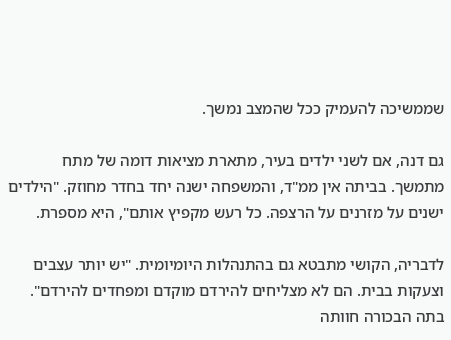שממשיכה להעמיק ככל שהמצב נמשך.

גם דנה, אם לשני ילדים בעיר, מתארת מציאות דומה של מתח מתמשך. בביתה אין ממ"ד, והמשפחה ישנה יחד בחדר מחוזק. "הילדים ישנים על מזרנים על הרצפה. כל רעש מקפיץ אותם", היא מספרת.

לדבריה, הקושי מתבטא גם בהתנהלות היומיומית. "יש יותר עצבים וצעקות בבית. הם לא מצליחים להירדם מוקדם ומפחדים להירדם". בתה הבכורה חוותה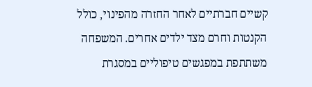קשיים חברתיים לאחר החזרה מהפינוי, כולל הקנטות וחרם מצד ילדים אחרים. המשפחה משתתפת במפגשים טיפוליים במסגרת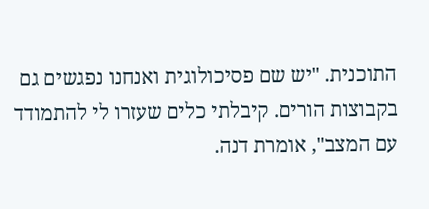התוכנית. "יש שם פסיכולוגית ואנחנו נפגשים גם בקבוצות הורים. קיבלתי כלים שעזרו לי להתמודד עם המצב", אומרת דנה.